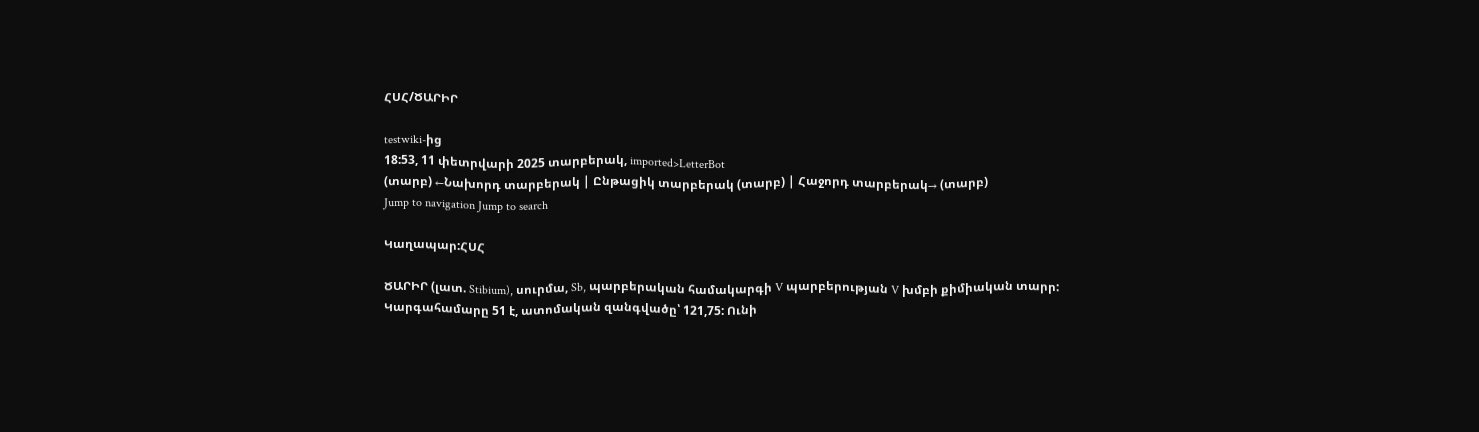ՀՍՀ/ԾԱՐԻՐ

testwiki-ից
18:53, 11 փետրվարի 2025 տարբերակ, imported>LetterBot
(տարբ) ←Նախորդ տարբերակ | Ընթացիկ տարբերակ (տարբ) | Հաջորդ տարբերակ→ (տարբ)
Jump to navigation Jump to search

Կաղապար:ՀՍՀ

ԾԱՐԻՐ (լատ. Stibium), սուրմա, Sb, պարբերական համակարգի V պարբերության V խմբի քիմիական տարր: Կարգահամարը 51 է, ատոմական զանգվածը՝ 121,75: Ունի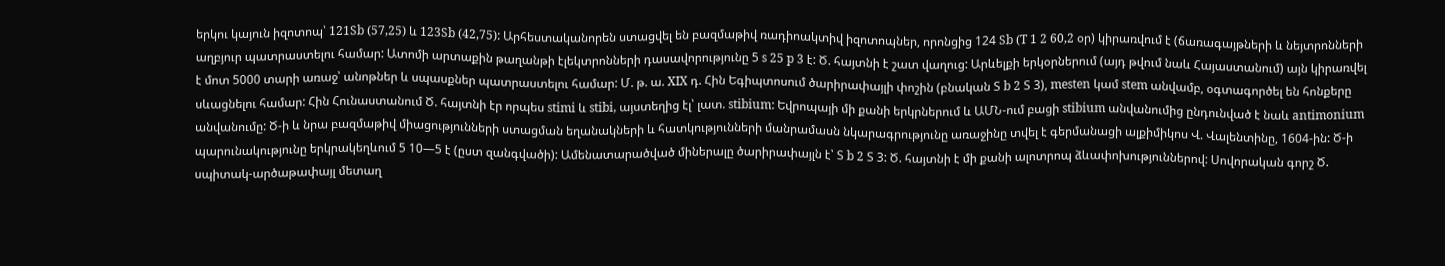երկու կայուն իզոտոպ՝ 121Sb (57,25) և 123Sb (42,75): Արհեստականորեն ստացվել են բազմաթիվ ռադիոակտիվ իզոտոպներ, որոնցից 124 Sb (T 1 2 60,2 օր) կիրառվում է (ճառագայթների և նեյտրոնների աղբյուր պատրաստելու համար: Ատոմի արտաքին թաղանթի էլեկտրոնների դասավորությունը 5 s 25 p 3 է: Ծ. հայտնի է շատ վաղուց: Արևելքի երկօրներում (այդ թվում նաև Հայաստանում) այն կիրառվել է մոտ 5000 տարի առաջ՝ անոթներ և սպասքներ պատրաստելու համար: Մ. թ. ա. XIX դ. Հին Եգիպտոսում ծարիրափայլի փոշին (բնական Տ b 2 Տ 3), mesten կամ stem անվամբ, օգտագործել են հոնքերը սևացնելու համար: Հին Հունաստանում Ծ. հայտնի էր որպես stimi և stibi, այստեղից էլ՝ լատ. stibium: Եվրոպայի մի քանի երկրներում և ԱՄՆ-ում բացի stibium անվանումից ընդունված է նաև antimonium անվանումը: Ծ-ի և նրա բազմաթիվ միացությունների ստացման եղանակների և հատկությունների մանրամասն նկարագրությունը առաջինը տվել է գերմանացի ալքիմիկոս Վ. Վալենտինը, 1604-ին: Ծ-ի պարունակությունը երկրակեղևում 5 10—5 է (ըստ զանգվածի): Ամենատարածված միներալը ծարիրափայլն է՝ Տ b 2 Տ 3: Ծ. հայտնի է մի քանի ալոտրոպ ձևափոխություններով: Սովորական գորշ Ծ. սպիտակ-արծաթափայլ մետաղ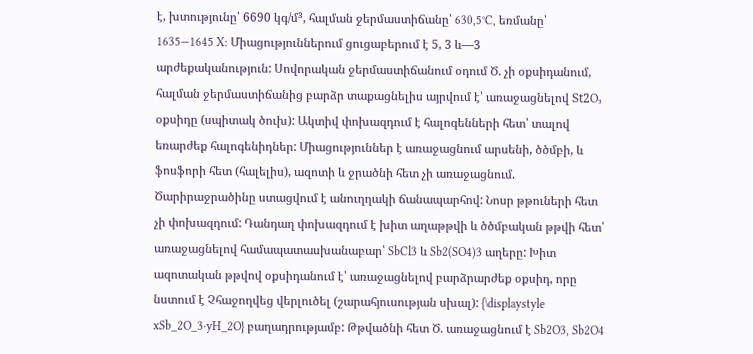է, խտությունը՝ 6690 կգ/մ³, հալման ջերմաստիճանը՝ 630,5°C, եռմանը՝ 1635—1645 X: Միացություններում ցուցաբերում է 5, 3 և—3 արժեքականություն: Սովորական ջերմաստիճանում օդում Ծ. չի օքսիդանում, հալման ջերմաստիճանից բարձր տաքացնելիս այրվում է՝ առաջացնելով Տt2O₃ օքսիդը (սպիտակ ծուխ): Ակտիվ փոխազդում է հալոգենների հետ՝ տալով եռարժեք հալոգենիդներ: Միացություններ է առաջացնում արսենի, ծծմբի, և ֆոսֆորի հետ (հալելիս), ազոտի և ջրածնի հետ չի առաջացնում. Ծարիրաջրածինը ստացվում է անուղղակի ճանապարհով: Նոսր թթուների հետ չի փոխազդում: Դանդաղ փոխազդում է խիտ աղաթթվի և ծծմբական թթվի հետ՝ առաջացնելով համապատասխանաբար՝ SbCl3 և Sb2(SO4)3 աղերը: Խիտ ազոտական թթվով օքսիդանում է՝ առաջացնելով բարձրարժեք օքսիդ, որը նստում է Չհաջողվեց վերլուծել (շարահյուսության սխալ): {\displaystyle xSb_2O_3·yH_2O} բաղադրությամբ: Թթվածնի հետ Ծ. առաջացնում է Sb2O3, Sb2O4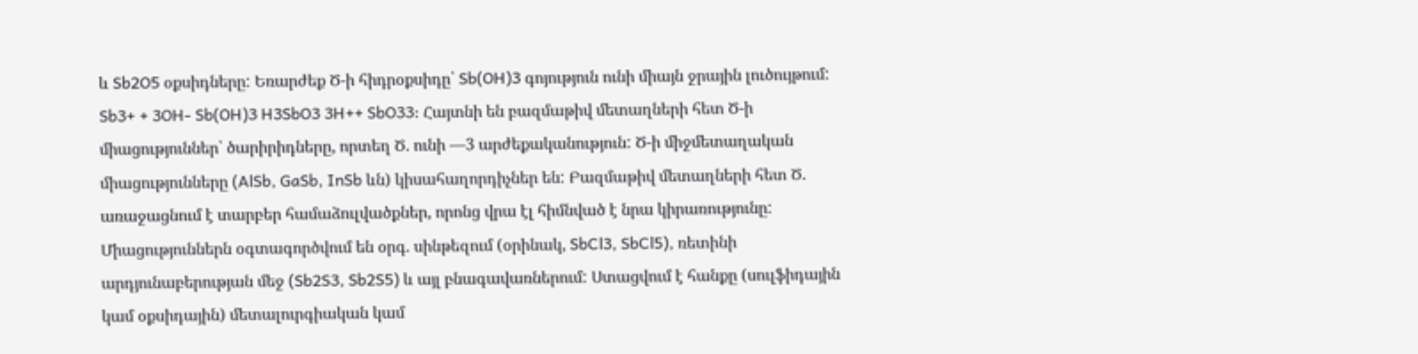և Sb2O5 օքսիդները: Եռարժեք Ծ-ի հիդրօքսիդը՝ Sb(OH)3 գոյություն ունի միայն ջրային լուծույթում: Sb3+ + 3OH- Sb(OH)3 H3SbO3 3H++ SbO33: Հայտնի են բազմաթիվ մետաղների հետ Ծ-ի միացություններ՝ ծարիրիդները, որտեղ Ծ. ունի —3 արժեքականություն: Ծ-ի միջմետաղական միացությունները (AlSb, GaSb, InSb ևն) կիսահաղորդիչներ են: Բազմաթիվ մետաղների հետ Ծ. առաջացնում է տարբեր համաձուլվածքներ, որոնց վրա էլ հիմնված է նրա կիրառությունը: Միացություններն օգտագործվում են օրգ. սինթեզում (օրինակ, SbCl3, SbCl5), ռետինի արդյունաբերության մեջ (Sb2S3, Sb2S5) և այլ բնագավառներում: Ստացվում է հանքը (սուլֆիդային կամ օքսիդային) մետալուրգիական կամ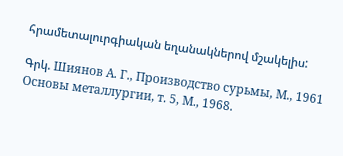հրամետալուրգիական եղանակներով մշակելիս:

Գրկ. Шиянов А. Г., Производство сурьмы, М., 1961 Основы металлургии, т. 5, М., 1968.